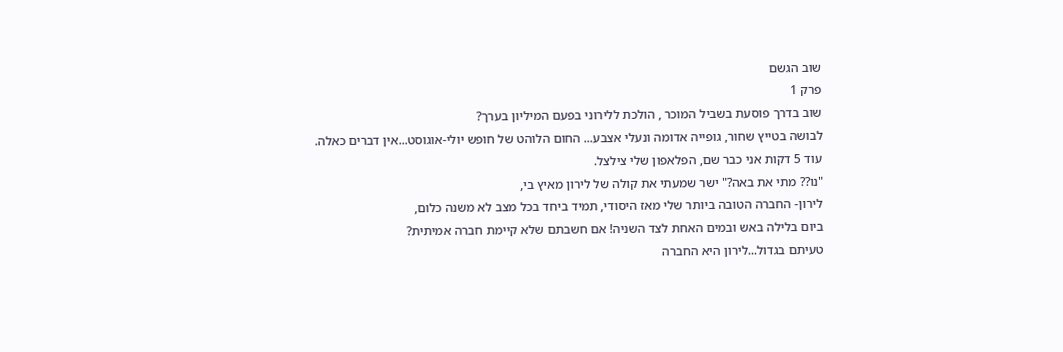שוב הגשם
פרק 1
שוב בדרך פוסעת בשביל המוכר , הולכת ללירוני בפעם המיליון בערך?
לבושה בטייץ שחור, גופייה אדומה ונעלי אצבע... החום הלוהט של חופש יולי-אוגוסט...אין דברים כאלה.
עוד 5 דקות אני כבר שם, הפלאפון שלי צילצל.
"נו?? מתי את באה?" ישר שמעתי את קולה של לירון מאיץ בי,
לירון- החברה הטובה ביותר שלי מאז היסודי, תמיד ביחד בכל מצב לא משנה כלום,
ביום בלילה באש ובמים האחת לצד השניה! אם חשבתם שלא קיימת חברה אמיתית?
טעיתם בגדול...לירון היא החברה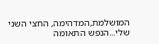המושלמת,המדהימה, החצי השני שלי...הנפש התאומה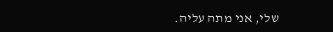שלי, אני מתה עליה.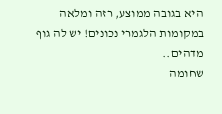היא בגובה ממוצע, רזה ומלאה במקומות הלגמרי נכונים! יש לה גוף מדהים..
שחומה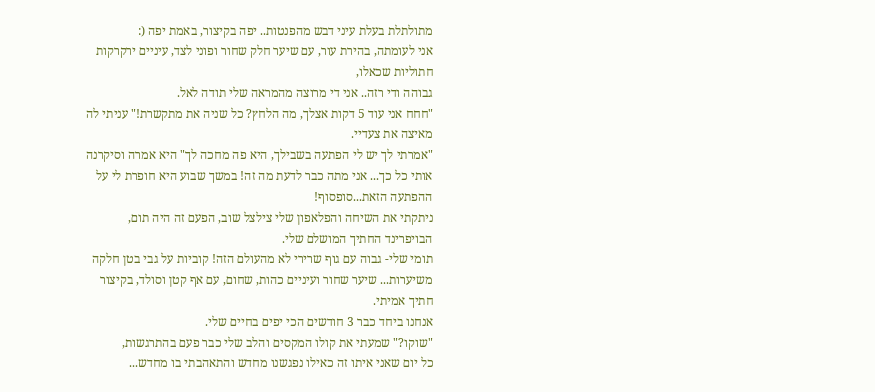מתולתלת בעלת עיני דבש מהפנטות.. יפה בקיצור, באמת יפה (:
אני לעומתה, בהירת עור, עם שיער חלק שחור ופוני לצד, עיניים ירקרקות חתוליות שכאלו,
גבוהה ודי רזה.. אני די מרוצה מהמראה שלי תודה לאל.
"חחח אני עוד 5 דקות אצלך, מה הלחץ? כל שניה את מתקשרת!" עניתי לה מאיצה את צעדיי.
"אמרתי לך יש לי הפתעה בשבילך, היא פה מחכה לך" היא אמרה וסיקרנה אותי כל כך... אני מתה כבר לדעת מה זה! במשך שבוע היא חופרת לי על ההפתעה הזאת...סופסוף!
ניתקתי את השיחה והפלאפון שלי צילצל שוב, הפעם זה היה תום, הבויפרינד החתיך המושלם שלי.
תומי שלי- גבוה עם גוף שרירי לא מהעולם הזה! קוביות על גבי בטן חלקה משיערות... שיער שחור ועיניים כהות, שחום, עם אף קטן וסולד, בקיצור חתיך אמיתי.
אנחנו ביחד כבר 3 חודשים הכי יפים בחיים שלי.
"שוקו?" שמעתי את קולו המקסים והלב שלי כבר פעם בהתרגשות,
כל יום שאני איתו זה כאילו נפגשנו מחדש והתאהבתי בו מחדש...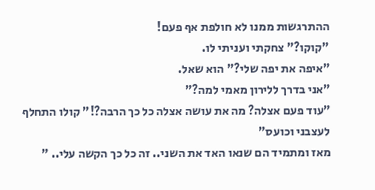ההתרגשות ממנו לא חולפת אף פעם!
"קוקו?" צחקתי ועניתי לו.
"איפה את יפה שלי?" הוא שאל.
"אני בדרך ללירון מאמי למה?"
"עוד פעם אצלה? מה את עושה אצלה כל כך הרבה?!" קולו התחלף לעצבני וכועס"
מאז ומתמיד הם שנאו האד את השני.. זה כל כך הקשה עלי.. "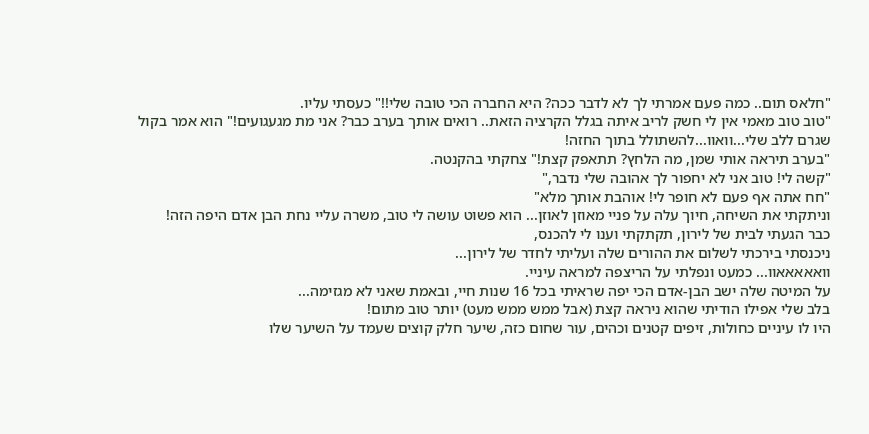"חלאס תום.. כמה פעם אמרתי לך לא לדבר ככה? היא החברה הכי טובה שלי!!" כעסתי עליו.
"טוב טוב מאמי אין לי חשק לריב איתה בגלל הקרציה הזאת.. רואים אותך בערב כבר? אני מת מגעגועים!" הוא אמר בקול שגרם ללב שלי...וואוו...להשתולל בתוך החזה!
"בערב תיראה אותי שמן, מה הלחץ? תתאפק קצת!" צחקתי בהקנטה.
"קשה לי! טוב אני לא יחפור לך אהובה שלי נדבר,"
"חח אתה אף פעם לא חופר לי! אוהבת אותך מלא"
וניתקתי את השיחה, חיוך עלה על פניי מאוזן לאוזן... הוא פשוט עושה לי טוב, משרה עליי נחת הבן אדם היפה הזה!
כבר הגעתי לבית של לירון, תקתקתי וענו לי להכנס,
ניכנסתי בירכתי לשלום את ההורים שלה ועליתי לחדר של לירון...
וואאאאאוו... כמעט ונפלתי על הריצפה למראה עיניי.
על המיטה שלה ישב הבן-אדם הכי יפה שראיתי בכל 16 שנות חיי, ובאמת שאני לא מגזימה...
בלב שלי אפילו הודיתי שהוא ניראה קצת (אבל ממש ממש מעט) יותר טוב מתום!
היו לו עיניים כחולות, זיפים קטנים וכהים, עור שחום כזה, שיער חלק קוצים שעמד על השיער שלו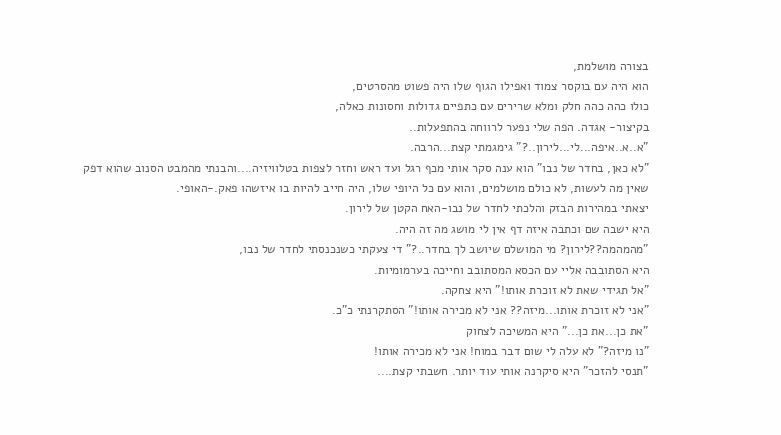בצורה מושלמת,
הוא היה עם בוקסר צמוד ואפילו הגוף שלו היה פשוט מהסרטים,
כולו כהה כהה חלק ומלא שרירים עם כתפיים גדולות וחסונות כאלה,
בקיצור- אגדה. הפה שלי נפער לרווחה בהתפעלות..
"א..א..איפה...לי...לירון..?" גימגמתי קצת...הרבה.
"לא כאן, בחדר של נבו" הוא ענה סקר אותי מכף רגל ועד ראש וחזר לצפות בטלוויזיה....והבנתי מהמבט הסנוב שהוא דפק שאין מה לעשות, לא כולם מושלמים, והוא עם כל היופי שלו, היה חייב להיות בו איזשהו פאק.-האופי.
יצאתי במהירות הבזק והלכתי לחדר של נבו-האח הקטן של לירון.
היא ישבה שם וכתבה איזה דף אין לי מושג מה זה היה.
"מהמהמה??לירון? מי המושלם שיושב לך בחדר..?" די צעקתי כשנכנסתי לחדר של נבו,
היא הסתובבה אליי עם הכסא המסתובב וחייכה בערמומיות.
"אל תגידי שאת לא זוכרת אותו!" היא צחקה.
"אני לא זוכרת אותו...מיזה?? אני לא מכירה אותו!" הסתקרנתי כ"כ.
"את כן...את כן..." היא המשיכה לצחוק
"נו מיזה?" לא עלה לי שום דבר במוח! אני לא מכירה אותו!
"תנסי להזכר" היא סיקרנה אותי עוד יותר. חשבתי קצת....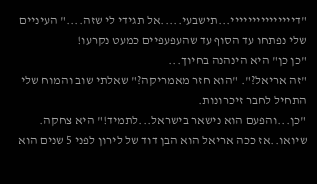"דייייייייייייייי...תישבעי.....אל תגידי לי שזה...." העיניים שלי נפתחו עד הסוף עד שהעפעפיים כמעט נקרעו!
"כן כן" היא הינהנה בחיוך...
"זה אריאל?". "הוא חזר מאמריקה?" שאלתי שוב והמוח שלי התחיל לחבר זיכרונות.
"כן...והפעם הוא נישאר בישראל...לתמיד!" היא צחקה.
שיואו..אז ככה אריאל הוא הבן דוד של לירון לפני 5 שנים הוא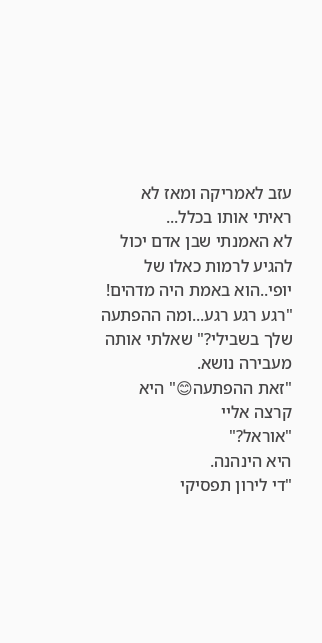עזב לאמריקה ומאז לא ראיתי אותו בכלל...
לא האמנתי שבן אדם יכול להגיע לרמות כאלו של יופי..הוא באמת היה מדהים!
"רגע רגע רגע...ומה ההפתעה שלך בשבילי?" שאלתי אותה מעבירה נושא.
"זאת ההפתעה😊" היא קרצה אליי
"אוראל?"
היא הינהנה.
"די לירון תפסיקי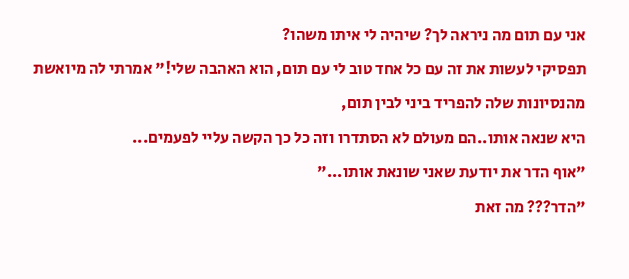אני עם תום מה ניראה לך? שיהיה לי איתו משהו?
תפסיקי לעשות את זה עם כל אחד טוב לי עם תום, הוא האהבה שלי!" אמרתי לה מיואשת מהנסיונות שלה להפריד ביני לבין תום,
היא שנאה אותו..הם מעולם לא הסתדרו וזה כל כך הקשה עליי לפעמים...
"אוף הדר את יודעת שאני שונאת אותו..."
"הדר??? מה זאת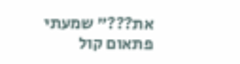את???" שמעתי פתאום קול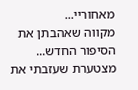מאחוריי...
מקווה שאהבתן את הסיפור החדש...
מצטערת שעזבתי את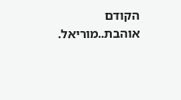הקודם
אוהבת..מוריאל.